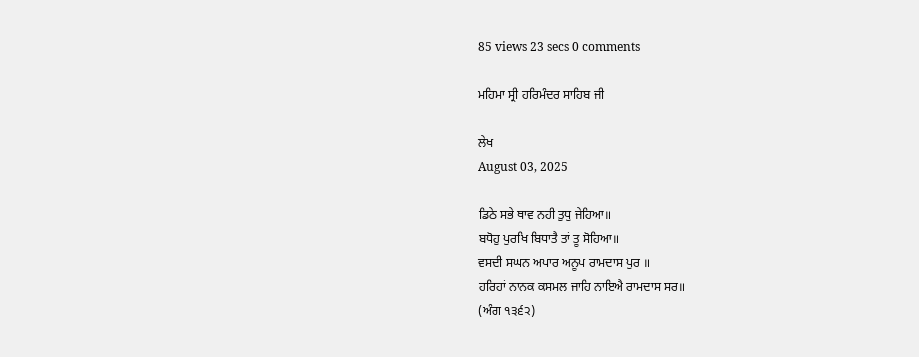85 views 23 secs 0 comments

ਮਹਿਮਾ ਸ੍ਰੀ ਹਰਿਮੰਦਰ ਸਾਹਿਬ ਜੀ

ਲੇਖ
August 03, 2025

ਡਿਠੇ ਸਭੇ ਥਾਵ ਨਹੀ ਤੁਧੁ ਜੇਹਿਆ॥
ਬਧੋਹੁ ਪੁਰਖਿ ਬਿਧਾਤੈ ਤਾਂ ਤੂ ਸੋਹਿਆ॥
ਵਸਦੀ ਸਘਨ ਅਪਾਰ ਅਨੂਪ ਰਾਮਦਾਸ ਪੁਰ ॥
ਹਰਿਹਾਂ ਨਾਨਕ ਕਸਮਲ ਜਾਹਿ ਨਾਇਐ ਰਾਮਦਾਸ ਸਰ॥
(ਅੰਗ ੧੩੬੨)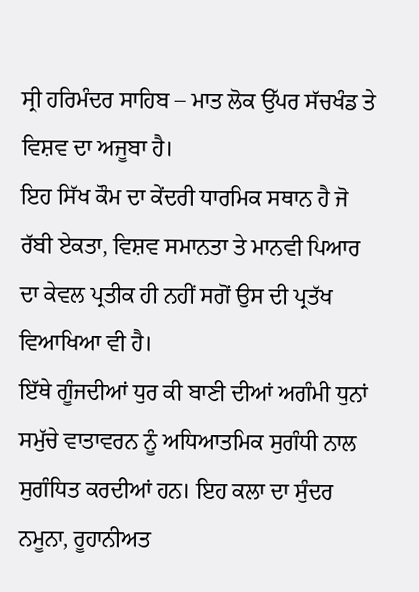ਸ੍ਰੀ ਹਰਿਮੰਦਰ ਸਾਹਿਬ – ਮਾਤ ਲੋਕ ਉੱਪਰ ਸੱਚਖੰਡ ਤੇ ਵਿਸ਼ਵ ਦਾ ਅਜੂਬਾ ਹੈ।
ਇਹ ਸਿੱਖ ਕੌਮ ਦਾ ਕੇਂਦਰੀ ਧਾਰਮਿਕ ਸਥਾਨ ਹੈ ਜੋ ਰੱਬੀ ਏਕਤਾ, ਵਿਸ਼ਵ ਸਮਾਨਤਾ ਤੇ ਮਾਨਵੀ ਪਿਆਰ ਦਾ ਕੇਵਲ ਪ੍ਰਤੀਕ ਹੀ ਨਹੀਂ ਸਗੋਂ ਉਸ ਦੀ ਪ੍ਰਤੱਖ ਵਿਆਖਿਆ ਵੀ ਹੈ।
ਇੱਥੇ ਗੂੰਜਦੀਆਂ ਧੁਰ ਕੀ ਬਾਣੀ ਦੀਆਂ ਅਗੰਮੀ ਧੁਨਾਂ ਸਮੁੱਚੇ ਵਾਤਾਵਰਨ ਨੂੰ ਅਧਿਆਤਮਿਕ ਸੁਗੰਧੀ ਨਾਲ ਸੁਗੰਧਿਤ ਕਰਦੀਆਂ ਹਨ। ਇਹ ਕਲਾ ਦਾ ਸੁੰਦਰ ਨਮੂਨਾ, ਰੂਹਾਨੀਅਤ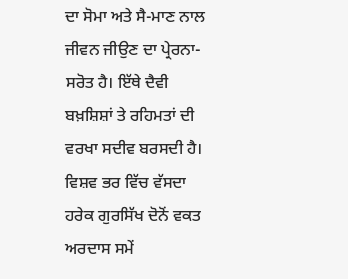ਦਾ ਸੋਮਾ ਅਤੇ ਸੈ-ਮਾਣ ਨਾਲ ਜੀਵਨ ਜੀਉਣ ਦਾ ਪ੍ਰੇਰਨਾ-ਸਰੋਤ ਹੈ। ਇੱਥੇ ਦੈਵੀ ਬਖ਼ਸ਼ਿਸ਼ਾਂ ਤੇ ਰਹਿਮਤਾਂ ਦੀ ਵਰਖਾ ਸਦੀਵ ਬਰਸਦੀ ਹੈ। ਵਿਸ਼ਵ ਭਰ ਵਿੱਚ ਵੱਸਦਾ ਹਰੇਕ ਗੁਰਸਿੱਖ ਦੋਨੋਂ ਵਕਤ ਅਰਦਾਸ ਸਮੇਂ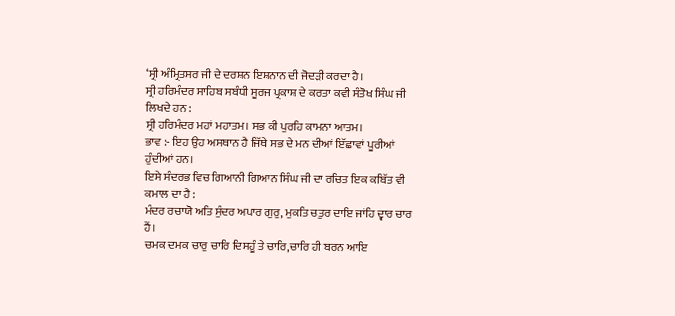‘ਸ੍ਰੀ ਅੰਮ੍ਰਿਤਸਰ ਜੀ ਦੇ ਦਰਸ਼ਨ ਇਸ਼ਨਾਨ ਦੀ ਜੋਦੜੀ ਕਰਦਾ ਹੈ।
ਸ੍ਰੀ ਹਰਿਮੰਦਰ ਸਾਹਿਬ ਸਬੰਧੀ ਸੂਰਜ ਪ੍ਰਕਾਸ਼ ਦੇ ਕਰਤਾ ਕਵੀ ਸੰਤੋਖ ਸਿੰਘ ਜੀ ਲਿਖਦੇ ਹਨ :
ਸ੍ਰੀ ਹਰਿਮੰਦਰ ਮਹਾਂ ਮਹਾਤਮ। ਸਭ ਕੀ ਪੁਰਹਿ ਕਾਮਨਾ ਆਤਮ।
ਭਾਵ :- ਇਹ ਉਹ ਅਸਥਾਨ ਹੈ ਜਿੱਥੇ ਸਭ ਦੇ ਮਨ ਦੀਆਂ ਇੱਛਾਵਾਂ ਪੂਰੀਆਂ ਹੁੰਦੀਆਂ ਹਨ।
ਇਸੇ ਸੰਦਰਭ ਵਿਚ ਗਿਆਨੀ ਗਿਆਨ ਸਿੰਘ ਜੀ ਦਾ ਰਚਿਤ ਇਕ ਕਬਿੱਤ ਵੀ
ਕਮਾਲ ਦਾ ਹੈ :
ਮੰਦਰ ਰਚਾਯੋ ਅਤਿ ਸੁੰਦਰ ਅਪਾਰ ਗੁਰੁ, ਮੁਕਤਿ ਚਤੁਰ ਦਾਇ ਜਾਂਹਿ ਦ੍ਵਾਰ ਚਾਰ ਹੈਂ।
ਚਮਕ ਦਮਕ ਚਾਰੁ ਚਾਰਿ ਦਿਸਹੂੰ ਤੇ ਚਾਰਿ,ਚਾਰਿ ਹੀ ਬਰਨ ਆਇ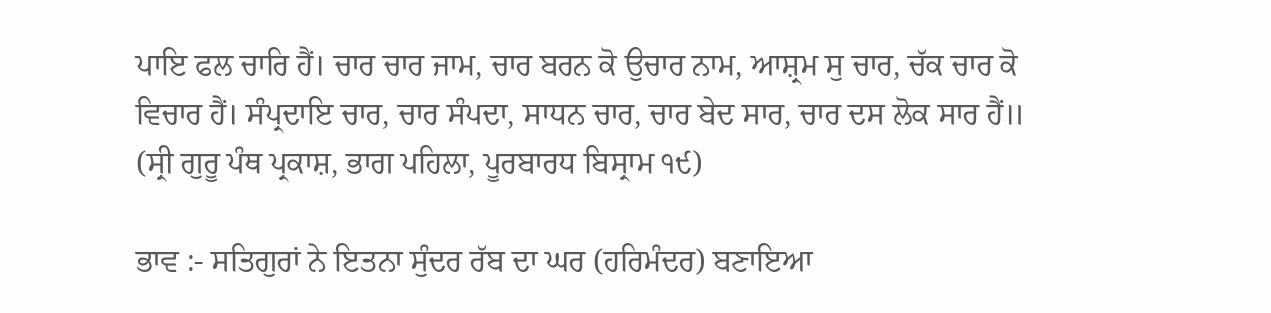ਪਾਇ ਫਲ ਚਾਰਿ ਹੈਂ। ਚਾਰ ਚਾਰ ਜਾਮ, ਚਾਰ ਬਰਨ ਕੋ ਉਚਾਰ ਨਾਮ, ਆਸ਼੍ਰਮ ਸੁ ਚਾਰ, ਚੱਕ ਚਾਰ ਕੋ ਵਿਚਾਰ ਹੈਂ। ਸੰਪ੍ਰਦਾਇ ਚਾਰ, ਚਾਰ ਸੰਪਦਾ, ਸਾਧਨ ਚਾਰ, ਚਾਰ ਬੇਦ ਸਾਰ, ਚਾਰ ਦਸ ਲੋਕ ਸਾਰ ਹੈਂ॥
(ਸ੍ਰੀ ਗੁਰੂ ਪੰਥ ਪ੍ਰਕਾਸ਼, ਭਾਗ ਪਹਿਲਾ, ਪੂਰਬਾਰਧ ਬਿਸ੍ਰਾਮ ੧੯)

ਭਾਵ :- ਸਤਿਗੁਰਾਂ ਨੇ ਇਤਨਾ ਸੁੰਦਰ ਰੱਬ ਦਾ ਘਰ (ਹਰਿਮੰਦਰ) ਬਣਾਇਆ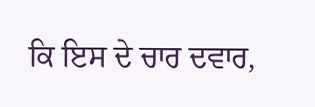ਕਿ ਇਸ ਦੇ ਚਾਰ ਦਵਾਰ,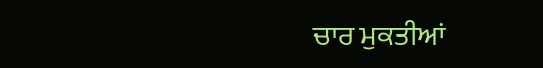ਚਾਰ ਮੁਕਤੀਆਂ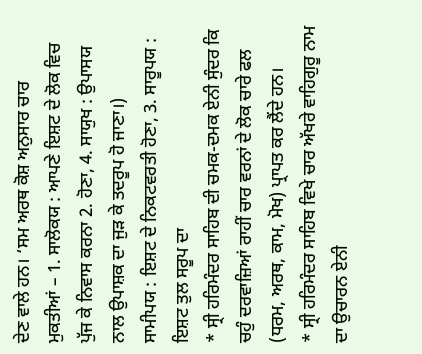ਦੇਣ ਵਾਲੇ ਹਨ। ‘ਸਮ ਅਰਥ ਕੋਸ਼ ਅਨੁਸਾਰ ਚਾਰ ਮੁਕਤੀਆਂ – 1. ਸਾਲੋਕਯ : ਆਪਣੇ ਇਸ਼ਟ ਦੇ ਲੋਕ ਵਿਚ ਪੁੱਜ ਕੇ ਨਿਵਾਸ ਕਰਨਾ 2. ਹੋਣਾ, 4. ਸਾਯੁਖ : ਉਪਾਸਯ ਨਾਲ ਉਪਾਸ਼ਕ ਦਾ ਜੁੜ ਕੇ ਤਦਰੂਪ ਹੋ ਜਾਣਾ।)
ਸਾਮੀਪਯ : ਇਸ਼ਟ ਦੇ ਨਿਕਟਵਰਤੀ ਹੋਣਾ, 3. ਸਾਰੂਪਯ : ਇਸ਼ਟ ਤੁਲ ਸਰੂਪ ਦਾ
* ਸ੍ਰੀ ਹਰਿਮੰਦਰ ਸਾਹਿਬ ਦੀ ਚਮਕ-ਦਮਕ ਏਨੀ ਸੁੰਦਰ ਕਿ ਚਹੁੰ ਦਰਵਾਜ਼ਿਆਂ ਰਾਹੀਂ ਚਾਰ ਵਰਨਾਂ ਦੇ ਲੋਕ ਚਾਰੇ ਫਲ (ਧਰਮ, ਅਰਥ, ਕਾਮ, ਮੋਖ) ਪ੍ਰਾਪਤ ਕਰ ਲੈਂਦੇ ਹਨ।
* ਸ੍ਰੀ ਹਰਿਮੰਦਰ ਸਾਹਿਬ ਵਿਖੇ ਚਾਰ ਅੱਖਰੇ ਵਾਹਿਗੁਰੂ ਨਾਮ ਦਾ ਉਚਾਰਨ ਏਨੀ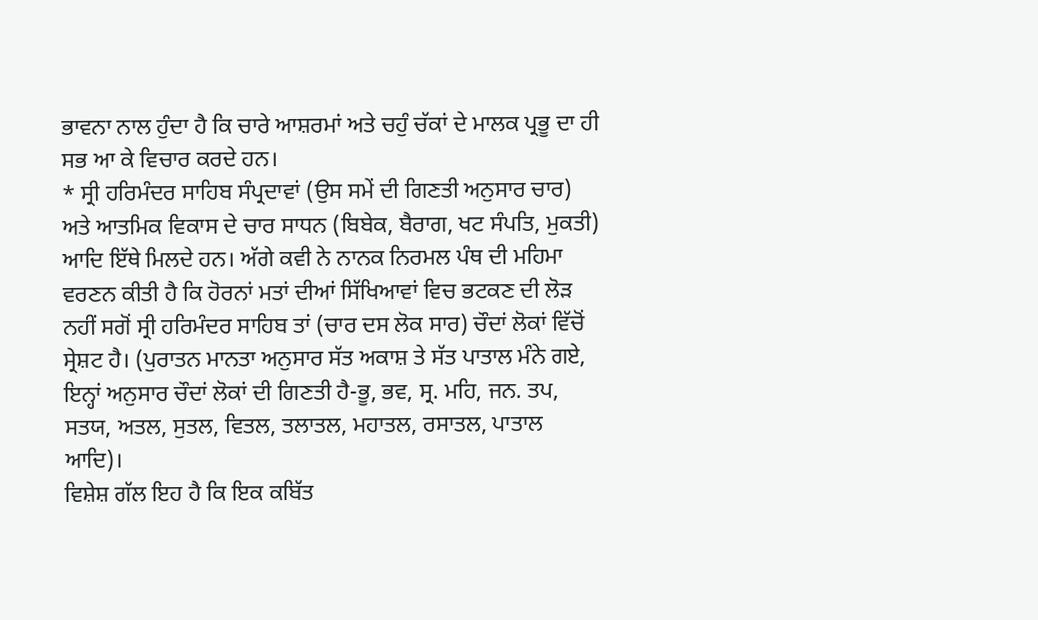ਭਾਵਨਾ ਨਾਲ ਹੁੰਦਾ ਹੈ ਕਿ ਚਾਰੇ ਆਸ਼ਰਮਾਂ ਅਤੇ ਚਹੁੰ ਚੱਕਾਂ ਦੇ ਮਾਲਕ ਪ੍ਰਭੂ ਦਾ ਹੀ ਸਭ ਆ ਕੇ ਵਿਚਾਰ ਕਰਦੇ ਹਨ।
* ਸ੍ਰੀ ਹਰਿਮੰਦਰ ਸਾਹਿਬ ਸੰਪ੍ਰਦਾਵਾਂ (ਉਸ ਸਮੇਂ ਦੀ ਗਿਣਤੀ ਅਨੁਸਾਰ ਚਾਰ)
ਅਤੇ ਆਤਮਿਕ ਵਿਕਾਸ ਦੇ ਚਾਰ ਸਾਧਨ (ਬਿਬੇਕ, ਬੈਰਾਗ, ਖਟ ਸੰਪਤਿ, ਮੁਕਤੀ) ਆਦਿ ਇੱਥੇ ਮਿਲਦੇ ਹਨ। ਅੱਗੇ ਕਵੀ ਨੇ ਨਾਨਕ ਨਿਰਮਲ ਪੰਥ ਦੀ ਮਹਿਮਾ ਵਰਣਨ ਕੀਤੀ ਹੈ ਕਿ ਹੋਰਨਾਂ ਮਤਾਂ ਦੀਆਂ ਸਿੱਖਿਆਵਾਂ ਵਿਚ ਭਟਕਣ ਦੀ ਲੋੜ ਨਹੀਂ ਸਗੋਂ ਸ੍ਰੀ ਹਰਿਮੰਦਰ ਸਾਹਿਬ ਤਾਂ (ਚਾਰ ਦਸ ਲੋਕ ਸਾਰ) ਚੌਦਾਂ ਲੋਕਾਂ ਵਿੱਚੋਂ ਸ੍ਰੇਸ਼ਟ ਹੈ। (ਪੁਰਾਤਨ ਮਾਨਤਾ ਅਨੁਸਾਰ ਸੱਤ ਅਕਾਸ਼ ਤੇ ਸੱਤ ਪਾਤਾਲ ਮੰਨੇ ਗਏ, ਇਨ੍ਹਾਂ ਅਨੁਸਾਰ ਚੌਦਾਂ ਲੋਕਾਂ ਦੀ ਗਿਣਤੀ ਹੈ-ਭੂ, ਭਵ, ਸ੍ਰ. ਮਹਿ, ਜਨ. ਤਪ, ਸਤਯ, ਅਤਲ, ਸੁਤਲ, ਵਿਤਲ, ਤਲਾਤਲ, ਮਹਾਤਲ, ਰਸਾਤਲ, ਪਾਤਾਲ ਆਦਿ)।
ਵਿਸ਼ੇਸ਼ ਗੱਲ ਇਹ ਹੈ ਕਿ ਇਕ ਕਬਿੱਤ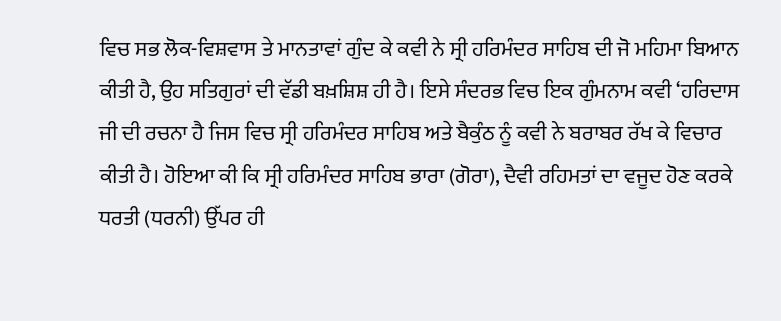ਵਿਚ ਸਭ ਲੋਕ-ਵਿਸ਼ਵਾਸ ਤੇ ਮਾਨਤਾਵਾਂ ਗੁੰਦ ਕੇ ਕਵੀ ਨੇ ਸ੍ਰੀ ਹਰਿਮੰਦਰ ਸਾਹਿਬ ਦੀ ਜੋ ਮਹਿਮਾ ਬਿਆਨ ਕੀਤੀ ਹੈ, ਉਹ ਸਤਿਗੁਰਾਂ ਦੀ ਵੱਡੀ ਬਖ਼ਸ਼ਿਸ਼ ਹੀ ਹੈ। ਇਸੇ ਸੰਦਰਭ ਵਿਚ ਇਕ ਗੁੰਮਨਾਮ ਕਵੀ ‘ਹਰਿਦਾਸ ਜੀ ਦੀ ਰਚਨਾ ਹੈ ਜਿਸ ਵਿਚ ਸ੍ਰੀ ਹਰਿਮੰਦਰ ਸਾਹਿਬ ਅਤੇ ਬੈਕੁੰਠ ਨੂੰ ਕਵੀ ਨੇ ਬਰਾਬਰ ਰੱਖ ਕੇ ਵਿਚਾਰ ਕੀਤੀ ਹੈ। ਹੋਇਆ ਕੀ ਕਿ ਸ੍ਰੀ ਹਰਿਮੰਦਰ ਸਾਹਿਬ ਭਾਰਾ (ਗੋਰਾ), ਦੈਵੀ ਰਹਿਮਤਾਂ ਦਾ ਵਜੂਦ ਹੋਣ ਕਰਕੇ ਧਰਤੀ (ਧਰਨੀ) ਉੱਪਰ ਹੀ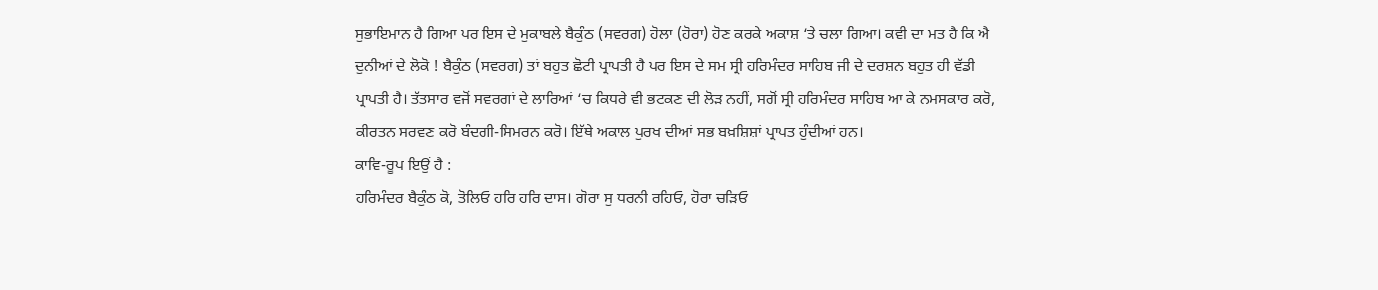ਸੁਭਾਇਮਾਨ ਹੈ ਗਿਆ ਪਰ ਇਸ ਦੇ ਮੁਕਾਬਲੇ ਬੈਕੁੰਠ (ਸਵਰਗ) ਹੋਲਾ (ਹੋਰਾ) ਹੋਣ ਕਰਕੇ ਅਕਾਸ਼ ‘ਤੇ ਚਲਾ ਗਿਆ। ਕਵੀ ਦਾ ਮਤ ਹੈ ਕਿ ਐ ਦੁਨੀਆਂ ਦੇ ਲੋਕੋ ! ਬੈਕੁੰਠ (ਸਵਰਗ) ਤਾਂ ਬਹੁਤ ਛੋਟੀ ਪ੍ਰਾਪਤੀ ਹੈ ਪਰ ਇਸ ਦੇ ਸਮ ਸ੍ਰੀ ਹਰਿਮੰਦਰ ਸਾਹਿਬ ਜੀ ਦੇ ਦਰਸ਼ਨ ਬਹੁਤ ਹੀ ਵੱਡੀ ਪ੍ਰਾਪਤੀ ਹੈ। ਤੱਤਸਾਰ ਵਜੋਂ ਸਵਰਗਾਂ ਦੇ ਲਾਰਿਆਂ ‘ਚ ਕਿਧਰੇ ਵੀ ਭਟਕਣ ਦੀ ਲੋੜ ਨਹੀਂ, ਸਗੋਂ ਸ੍ਰੀ ਹਰਿਮੰਦਰ ਸਾਹਿਬ ਆ ਕੇ ਨਮਸਕਾਰ ਕਰੋ, ਕੀਰਤਨ ਸਰਵਣ ਕਰੋ ਬੰਦਗੀ-ਸਿਮਰਨ ਕਰੋ। ਇੱਥੇ ਅਕਾਲ ਪੁਰਖ ਦੀਆਂ ਸਭ ਬਖ਼ਸ਼ਿਸ਼ਾਂ ਪ੍ਰਾਪਤ ਹੁੰਦੀਆਂ ਹਨ।
ਕਾਵਿ-ਰੂਪ ਇਉਂ ਹੈ :
ਹਰਿਮੰਦਰ ਬੈਕੁੰਠ ਕੋ, ਤੋਲਿਓ ਹਰਿ ਹਰਿ ਦਾਸ। ਗੋਰਾ ਸੁ ਧਰਨੀ ਰਹਿਓ, ਹੋਰਾ ਚੜਿਓ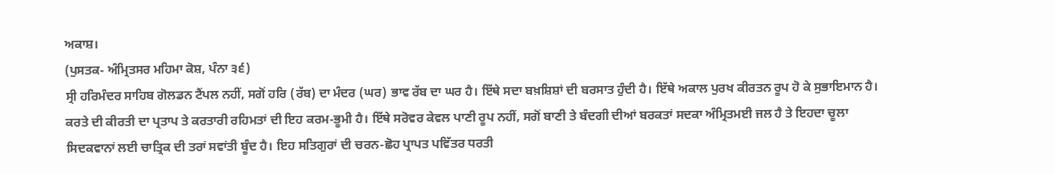ਅਕਾਸ਼।
(ਪੁਸਤਕ- ਅੰਮ੍ਰਿਤਸਰ ਮਹਿਮਾ ਕੋਸ਼, ਪੰਨਾ ੩੬)
ਸ੍ਰੀ ਹਰਿਮੰਦਰ ਸਾਹਿਬ ਗੋਲਡਨ ਟੈਂਪਲ ਨਹੀਂ, ਸਗੋਂ ਹਰਿ (ਰੱਬ) ਦਾ ਮੰਦਰ (ਘਰ) ਭਾਵ ਰੱਬ ਦਾ ਘਰ ਹੈ। ਇੱਥੇ ਸਦਾ ਬਖ਼ਸ਼ਿਸ਼ਾਂ ਦੀ ਬਰਸਾਤ ਹੁੰਦੀ ਹੈ। ਇੱਥੇ ਅਕਾਲ ਪੁਰਖ ਕੀਰਤਨ ਰੂਪ ਹੋ ਕੇ ਸੁਭਾਇਮਾਨ ਹੈ। ਕਰਤੇ ਦੀ ਕੀਰਤੀ ਦਾ ਪ੍ਰਤਾਪ ਤੇ ਕਰਤਾਰੀ ਰਹਿਮਤਾਂ ਦੀ ਇਹ ਕਰਮ-ਭੂਮੀ ਹੈ। ਇੱਥੇ ਸਰੋਵਰ ਕੇਵਲ ਪਾਣੀ ਰੂਪ ਨਹੀਂ, ਸਗੋਂ ਬਾਣੀ ਤੇ ਬੰਦਗੀ ਦੀਆਂ ਬਰਕਤਾਂ ਸਦਕਾ ਅੰਮ੍ਰਿਤਮਈ ਜਲ ਹੈ ਤੇ ਇਹਦਾ ਚੂਲਾ ਸਿਦਕਵਾਨਾਂ ਲਈ ਚਾਤ੍ਰਿਕ ਦੀ ਤਰਾਂ ਸਵਾਂਤੀ ਬੂੰਦ ਹੈ। ਇਹ ਸਤਿਗੁਰਾਂ ਦੀ ਚਰਨ-ਛੋਹ ਪ੍ਰਾਪਤ ਪਵਿੱਤਰ ਧਰਤੀ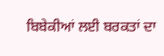ਬਿਬੇਕੀਆਂ ਲਈ ਬਰਕਤਾਂ ਦਾ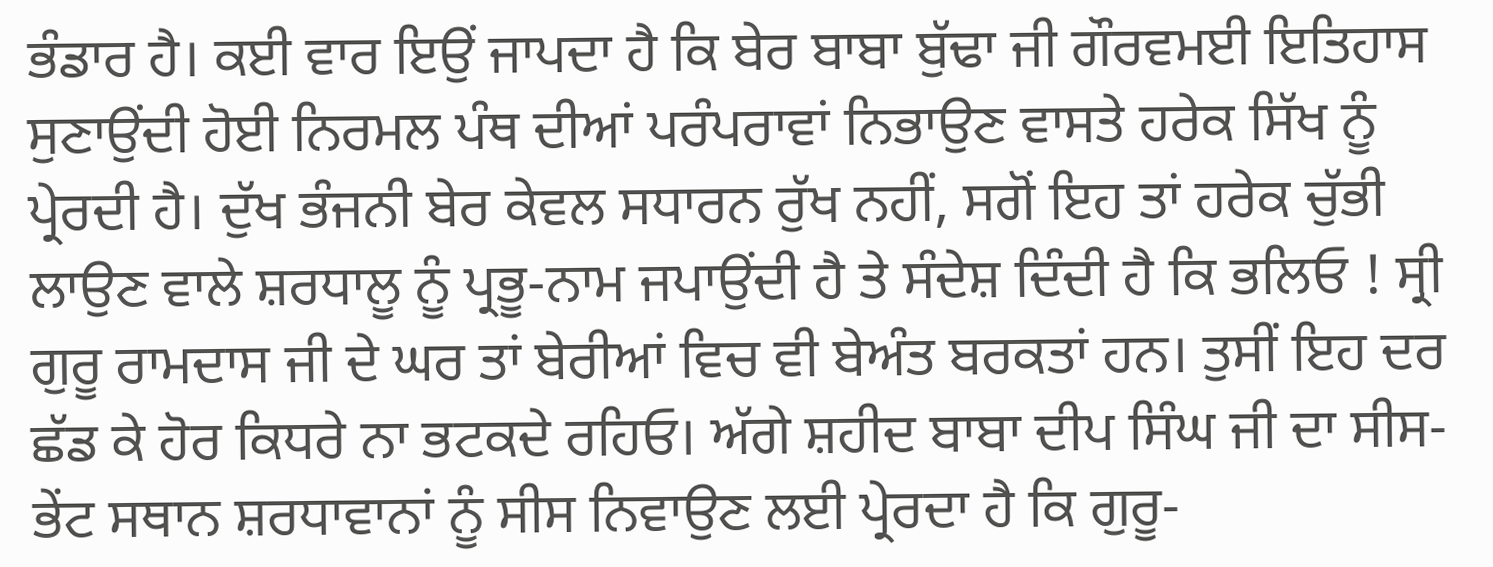ਭੰਡਾਰ ਹੈ। ਕਈ ਵਾਰ ਇਉਂ ਜਾਪਦਾ ਹੈ ਕਿ ਬੇਰ ਬਾਬਾ ਬੁੱਢਾ ਜੀ ਗੌਰਵਮਈ ਇਤਿਹਾਸ ਸੁਣਾਉਂਦੀ ਹੋਈ ਨਿਰਮਲ ਪੰਥ ਦੀਆਂ ਪਰੰਪਰਾਵਾਂ ਨਿਭਾਉਣ ਵਾਸਤੇ ਹਰੇਕ ਸਿੱਖ ਨੂੰ ਪ੍ਰੇਰਦੀ ਹੈ। ਦੁੱਖ ਭੰਜਨੀ ਬੇਰ ਕੇਵਲ ਸਧਾਰਨ ਰੁੱਖ ਨਹੀਂ, ਸਗੋਂ ਇਹ ਤਾਂ ਹਰੇਕ ਚੁੱਭੀ ਲਾਉਣ ਵਾਲੇ ਸ਼ਰਧਾਲੂ ਨੂੰ ਪ੍ਰਭੂ-ਨਾਮ ਜਪਾਉਂਦੀ ਹੈ ਤੇ ਸੰਦੇਸ਼ ਦਿੰਦੀ ਹੈ ਕਿ ਭਲਿਓ ! ਸ੍ਰੀ ਗੁਰੂ ਰਾਮਦਾਸ ਜੀ ਦੇ ਘਰ ਤਾਂ ਬੇਰੀਆਂ ਵਿਚ ਵੀ ਬੇਅੰਤ ਬਰਕਤਾਂ ਹਨ। ਤੁਸੀਂ ਇਹ ਦਰ ਛੱਡ ਕੇ ਹੋਰ ਕਿਧਰੇ ਨਾ ਭਟਕਦੇ ਰਹਿਓ। ਅੱਗੇ ਸ਼ਹੀਦ ਬਾਬਾ ਦੀਪ ਸਿੰਘ ਜੀ ਦਾ ਸੀਸ-ਭੇਂਟ ਸਥਾਨ ਸ਼ਰਧਾਵਾਨਾਂ ਨੂੰ ਸੀਸ ਨਿਵਾਉਣ ਲਈ ਪ੍ਰੇਰਦਾ ਹੈ ਕਿ ਗੁਰੂ-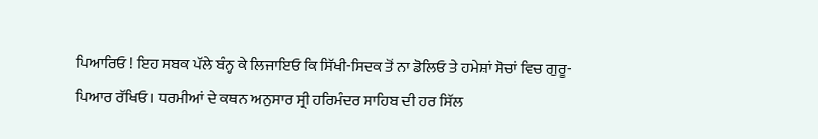ਪਿਆਰਿਓ ! ਇਹ ਸਬਕ ਪੱਲੇ ਬੰਨ੍ਹ ਕੇ ਲਿਜਾਇਓ ਕਿ ਸਿੱਖੀ-ਸਿਦਕ ਤੋਂ ਨਾ ਡੋਲਿਓ ਤੇ ਹਮੇਸ਼ਾਂ ਸੋਚਾਂ ਵਿਚ ਗੁਰੂ-ਪਿਆਰ ਰੱਖਿਓ। ਧਰਮੀਆਂ ਦੇ ਕਥਨ ਅਨੁਸਾਰ ਸ੍ਰੀ ਹਰਿਮੰਦਰ ਸਾਹਿਬ ਦੀ ਹਰ ਸਿੱਲ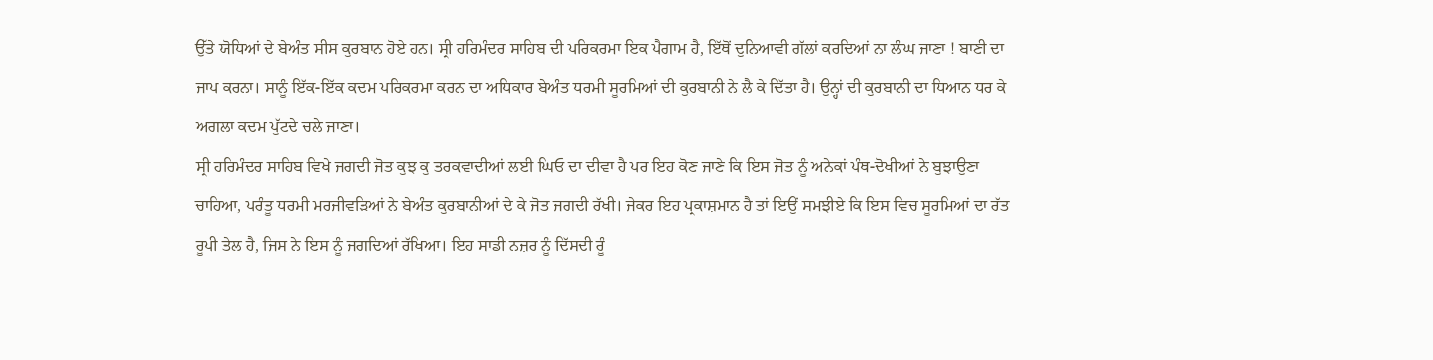ਉੱਤੇ ਯੋਧਿਆਂ ਦੇ ਬੇਅੰਤ ਸੀਸ ਕੁਰਬਾਨ ਹੋਏ ਹਨ। ਸ੍ਰੀ ਹਰਿਮੰਦਰ ਸਾਹਿਬ ਦੀ ਪਰਿਕਰਮਾ ਇਕ ਪੈਗਾਮ ਹੈ, ਇੱਥੋਂ ਦੁਨਿਆਵੀ ਗੱਲਾਂ ਕਰਦਿਆਂ ਨਾ ਲੰਘ ਜਾਣਾ ! ਬਾਣੀ ਦਾ ਜਾਪ ਕਰਨਾ। ਸਾਨੂੰ ਇੱਕ-ਇੱਕ ਕਦਮ ਪਰਿਕਰਮਾ ਕਰਨ ਦਾ ਅਧਿਕਾਰ ਬੇਅੰਤ ਧਰਮੀ ਸੂਰਮਿਆਂ ਦੀ ਕੁਰਬਾਨੀ ਨੇ ਲੈ ਕੇ ਦਿੱਤਾ ਹੈ। ਉਨ੍ਹਾਂ ਦੀ ਕੁਰਬਾਨੀ ਦਾ ਧਿਆਨ ਧਰ ਕੇ ਅਗਲਾ ਕਦਮ ਪੁੱਟਦੇ ਚਲੇ ਜਾਣਾ।
ਸ੍ਰੀ ਹਰਿਮੰਦਰ ਸਾਹਿਬ ਵਿਖੇ ਜਗਦੀ ਜੋਤ ਕੁਝ ਕੁ ਤਰਕਵਾਦੀਆਂ ਲਈ ਘਿਓ ਦਾ ਦੀਵਾ ਹੈ ਪਰ ਇਹ ਕੋਣ ਜਾਣੇ ਕਿ ਇਸ ਜੋਤ ਨੂੰ ਅਨੇਕਾਂ ਪੰਥ-ਦੋਖੀਆਂ ਨੇ ਬੁਝਾਉਣਾ ਚਾਹਿਆ, ਪਰੰਤੂ ਧਰਮੀ ਮਰਜੀਵੜਿਆਂ ਨੇ ਬੇਅੰਤ ਕੁਰਬਾਨੀਆਂ ਦੇ ਕੇ ਜੋਤ ਜਗਦੀ ਰੱਖੀ। ਜੇਕਰ ਇਹ ਪ੍ਰਕਾਸ਼ਮਾਨ ਹੈ ਤਾਂ ਇਉਂ ਸਮਝੀਏ ਕਿ ਇਸ ਵਿਚ ਸੂਰਮਿਆਂ ਦਾ ਰੱਤ ਰੂਪੀ ਤੇਲ ਹੈ, ਜਿਸ ਨੇ ਇਸ ਨੂੰ ਜਗਦਿਆਂ ਰੱਖਿਆ। ਇਹ ਸਾਡੀ ਨਜ਼ਰ ਨੂੰ ਦਿੱਸਦੀ ਰੂੰ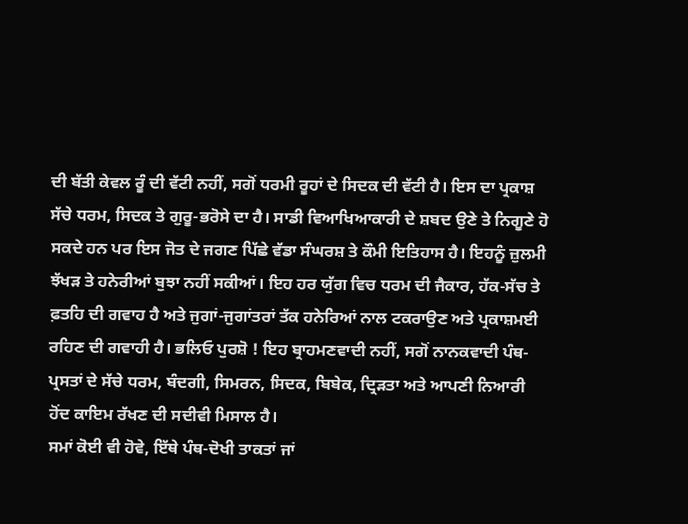ਦੀ ਬੱਤੀ ਕੇਵਲ ਰੂੰ ਦੀ ਵੱਟੀ ਨਹੀਂ, ਸਗੋਂ ਧਰਮੀ ਰੂਹਾਂ ਦੇ ਸਿਦਕ ਦੀ ਵੱਟੀ ਹੈ। ਇਸ ਦਾ ਪ੍ਰਕਾਸ਼ ਸੱਚੇ ਧਰਮ, ਸਿਦਕ ਤੇ ਗੁਰੂ-ਭਰੋਸੇ ਦਾ ਹੈ। ਸਾਡੀ ਵਿਆਖਿਆਕਾਰੀ ਦੇ ਸ਼ਬਦ ਉਣੇ ਤੇ ਨਿਗੂਣੇ ਹੋ ਸਕਦੇ ਹਨ ਪਰ ਇਸ ਜੋਤ ਦੇ ਜਗਣ ਪਿੱਛੇ ਵੱਡਾ ਸੰਘਰਸ਼ ਤੇ ਕੌਮੀ ਇਤਿਹਾਸ ਹੈ। ਇਹਨੂੰ ਜ਼ੁਲਮੀ ਝੱਖੜ ਤੇ ਹਨੇਰੀਆਂ ਬੁਝਾ ਨਹੀਂ ਸਕੀਆਂ। ਇਹ ਹਰ ਯੁੱਗ ਵਿਚ ਧਰਮ ਦੀ ਜੈਕਾਰ, ਹੱਕ-ਸੱਚ ਤੇ ਫ਼ਤਹਿ ਦੀ ਗਵਾਹ ਹੈ ਅਤੇ ਜੁਗਾਂ-ਜੁਗਾਂਤਰਾਂ ਤੱਕ ਹਨੇਰਿਆਂ ਨਾਲ ਟਕਰਾਉਣ ਅਤੇ ਪ੍ਰਕਾਸ਼ਮਈ ਰਹਿਣ ਦੀ ਗਵਾਹੀ ਹੈ। ਭਲਿਓ ਪੁਰਸ਼ੋ ! ਇਹ ਬ੍ਰਾਹਮਣਵਾਦੀ ਨਹੀਂ, ਸਗੋਂ ਨਾਨਕਵਾਦੀ ਪੰਥ-ਪ੍ਰਸਤਾਂ ਦੇ ਸੱਚੇ ਧਰਮ, ਬੰਦਗੀ, ਸਿਮਰਨ, ਸਿਦਕ, ਬਿਬੇਕ, ਦ੍ਰਿੜਤਾ ਅਤੇ ਆਪਣੀ ਨਿਆਰੀ ਹੋਂਦ ਕਾਇਮ ਰੱਖਣ ਦੀ ਸਦੀਵੀ ਮਿਸਾਲ ਹੈ।
ਸਮਾਂ ਕੋਈ ਵੀ ਹੋਵੇ, ਇੱਥੇ ਪੰਥ-ਦੋਖੀ ਤਾਕਤਾਂ ਜਾਂ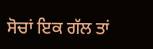ਸੋਚਾਂ ਇਕ ਗੱਲ ਤਾਂ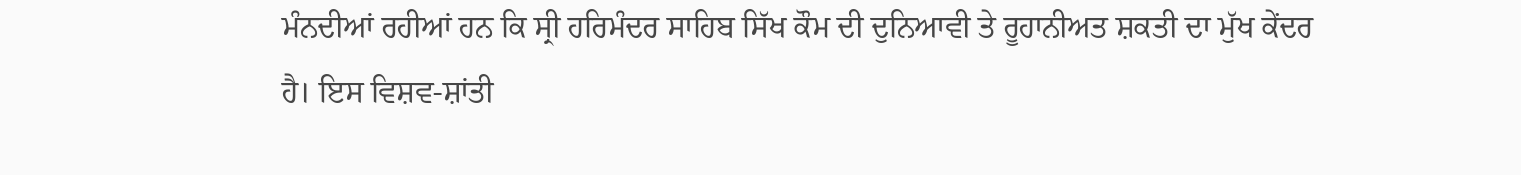ਮੰਨਦੀਆਂ ਰਹੀਆਂ ਹਨ ਕਿ ਸ੍ਰੀ ਹਰਿਮੰਦਰ ਸਾਹਿਬ ਸਿੱਖ ਕੌਮ ਦੀ ਦੁਨਿਆਵੀ ਤੇ ਰੂਹਾਨੀਅਤ ਸ਼ਕਤੀ ਦਾ ਮੁੱਖ ਕੇਂਦਰ ਹੈ। ਇਸ ਵਿਸ਼ਵ-ਸ਼ਾਂਤੀ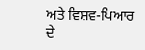ਅਤੇ ਵਿਸ਼ਵ-ਪਿਆਰ ਦੇ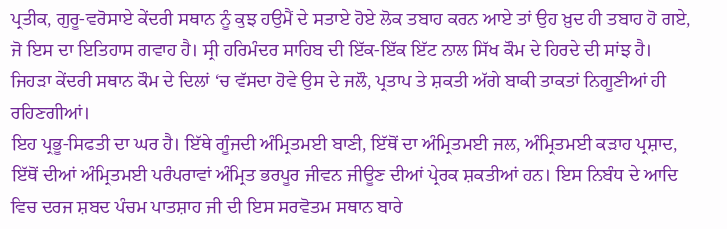ਪ੍ਰਤੀਕ, ਗੁਰੂ-ਵਰੋਸਾਏ ਕੇਂਦਰੀ ਸਥਾਨ ਨੂੰ ਕੁਝ ਹਉਮੈਂ ਦੇ ਸਤਾਏ ਹੋਏ ਲੋਕ ਤਬਾਹ ਕਰਨ ਆਏ ਤਾਂ ਉਹ ਖ਼ੁਦ ਹੀ ਤਬਾਹ ਹੋ ਗਏ, ਜੋ ਇਸ ਦਾ ਇਤਿਹਾਸ ਗਵਾਹ ਹੈ। ਸ੍ਰੀ ਹਰਿਮੰਦਰ ਸਾਹਿਬ ਦੀ ਇੱਕ-ਇੱਕ ਇੱਟ ਨਾਲ ਸਿੱਖ ਕੌਮ ਦੇ ਹਿਰਦੇ ਦੀ ਸਾਂਝ ਹੈ। ਜਿਹੜਾ ਕੇਂਦਰੀ ਸਥਾਨ ਕੌਮ ਦੇ ਦਿਲਾਂ ‘ਚ ਵੱਸਦਾ ਹੋਵੇ ਉਸ ਦੇ ਜਲੌ, ਪ੍ਰਤਾਪ ਤੇ ਸ਼ਕਤੀ ਅੱਗੇ ਬਾਕੀ ਤਾਕਤਾਂ ਨਿਗੂਣੀਆਂ ਹੀ ਰਹਿਣਗੀਆਂ।
ਇਹ ਪ੍ਰਭੂ-ਸਿਫਤੀ ਦਾ ਘਰ ਹੈ। ਇੱਥੇ ਗੂੰਜਦੀ ਅੰਮ੍ਰਿਤਮਈ ਬਾਣੀ, ਇੱਥੋਂ ਦਾ ਅੰਮ੍ਰਿਤਮਈ ਜਲ, ਅੰਮ੍ਰਿਤਮਈ ਕੜਾਹ ਪ੍ਰਸ਼ਾਦ, ਇੱਥੋਂ ਦੀਆਂ ਅੰਮ੍ਰਿਤਮਈ ਪਰੰਪਰਾਵਾਂ ਅੰਮ੍ਰਿਤ ਭਰਪੂਰ ਜੀਵਨ ਜੀਊਣ ਦੀਆਂ ਪ੍ਰੇਰਕ ਸ਼ਕਤੀਆਂ ਹਨ। ਇਸ ਨਿਬੰਧ ਦੇ ਆਦਿ ਵਿਚ ਦਰਜ ਸ਼ਬਦ ਪੰਚਮ ਪਾਤਸ਼ਾਹ ਜੀ ਦੀ ਇਸ ਸਰਵੋਤਮ ਸਥਾਨ ਬਾਰੇ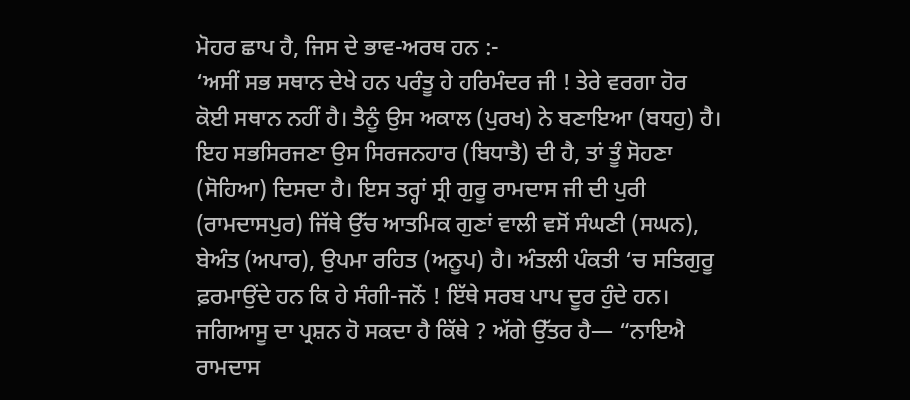ਮੋਹਰ ਛਾਪ ਹੈ, ਜਿਸ ਦੇ ਭਾਵ-ਅਰਥ ਹਨ :-
‘ਅਸੀਂ ਸਭ ਸਥਾਨ ਦੇਖੇ ਹਨ ਪਰੰਤੂ ਹੇ ਹਰਿਮੰਦਰ ਜੀ ! ਤੇਰੇ ਵਰਗਾ ਹੋਰ ਕੋਈ ਸਥਾਨ ਨਹੀਂ ਹੈ। ਤੈਨੂੰ ਉਸ ਅਕਾਲ (ਪੁਰਖ) ਨੇ ਬਣਾਇਆ (ਬਧਹੁ) ਹੈ। ਇਹ ਸਭਸਿਰਜਣਾ ਉਸ ਸਿਰਜਨਹਾਰ (ਬਿਧਾਤੈ) ਦੀ ਹੈ, ਤਾਂ ਤੂੰ ਸੋਹਣਾ (ਸੋਹਿਆ) ਦਿਸਦਾ ਹੈ। ਇਸ ਤਰ੍ਹਾਂ ਸ੍ਰੀ ਗੁਰੂ ਰਾਮਦਾਸ ਜੀ ਦੀ ਪੁਰੀ (ਰਾਮਦਾਸਪੁਰ) ਜਿੱਥੇ ਉੱਚ ਆਤਮਿਕ ਗੁਣਾਂ ਵਾਲੀ ਵਸੋਂ ਸੰਘਣੀ (ਸਘਨ), ਬੇਅੰਤ (ਅਪਾਰ), ਉਪਮਾ ਰਹਿਤ (ਅਨੂਪ) ਹੈ। ਅੰਤਲੀ ਪੰਕਤੀ ‘ਚ ਸਤਿਗੁਰੂ ਫ਼ਰਮਾਉਂਦੇ ਹਨ ਕਿ ਹੇ ਸੰਗੀ-ਜਨੋਂ ! ਇੱਥੇ ਸਰਬ ਪਾਪ ਦੂਰ ਹੁੰਦੇ ਹਨ। ਜਗਿਆਸੂ ਦਾ ਪ੍ਰਸ਼ਨ ਹੋ ਸਕਦਾ ਹੈ ਕਿੱਥੇ ? ਅੱਗੇ ਉੱਤਰ ਹੈ— “ਨਾਇਐ ਰਾਮਦਾਸ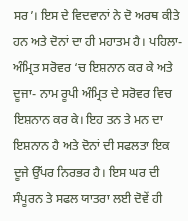ਸਰ’। ਇਸ ਦੇ ਵਿਦਵਾਨਾਂ ਨੇ ਦੋ ਅਰਥ ਕੀਤੇ ਹਨ ਅਤੇ ਦੋਨਾਂ ਦਾ ਹੀ ਮਹਾਤਮ ਹੈ। ਪਹਿਲਾ- ਅੰਮ੍ਰਿਤ ਸਰੋਵਰ ‘ਚ ਇਸ਼ਨਾਨ ਕਰ ਕੇ ਅਤੇ ਦੂਜਾ- ਨਾਮ ਰੂਪੀ ਅੰਮ੍ਰਿਤ ਦੇ ਸਰੋਵਰ ਵਿਚ ਇਸ਼ਨਾਨ ਕਰ ਕੇ। ਇਹ ਤਨ ਤੇ ਮਨ ਦਾ ਇਸ਼ਨਾਨ ਹੈ ਅਤੇ ਦੋਨਾਂ ਦੀ ਸਫਲਤਾ ਇਕ ਦੂਜੇ ਉੱਪਰ ਨਿਰਭਰ ਹੈ। ਇਸ ਘਰ ਦੀ ਸੰਪੂਰਨ ਤੇ ਸਫਲ ਯਾਤਰਾ ਲਈ ਦੋਵੇਂ ਹੀ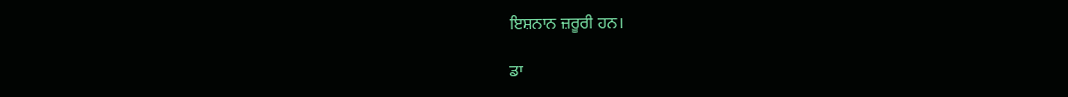ਇਸ਼ਨਾਨ ਜ਼ਰੂਰੀ ਹਨ।

ਡਾ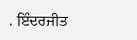. ਇੰਦਰਜੀਤ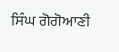ਸਿੰਘ ਗੋਗੋਆਣੀ